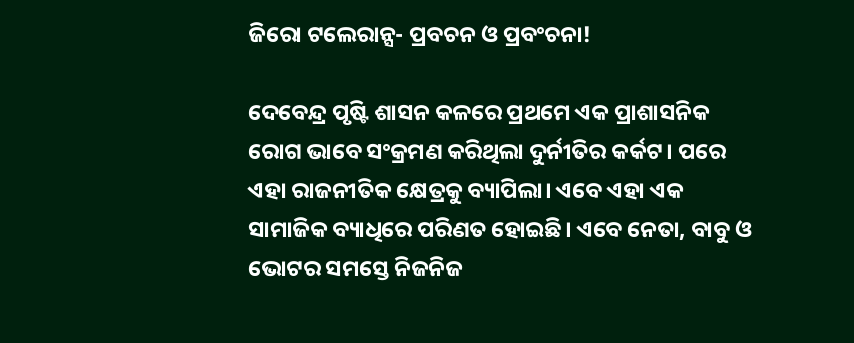ଜିରୋ ଟଲେରାନ୍ସ- ପ୍ରବଚନ ଓ ପ୍ରବଂଚନା!

ଦେବେନ୍ଦ୍ର ପୃଷ୍ଟି ଶାସନ କଳରେ ପ୍ରଥମେ ଏକ ପ୍ରାଶାସନିକ ରୋଗ ଭାବେ ସଂକ୍ରମଣ କରିଥିଲା ଦୁର୍ନୀତିର କର୍କଟ। ପରେ ଏହା ରାଜନୀତିକ କ୍ଷେତ୍ରକୁ ବ୍ୟାପିଲା। ଏବେ ଏହା ଏକ ସାମାଜିକ ବ୍ୟାଧିରେ ପରିଣତ ହୋଇଛି। ଏବେ ନେତା, ବାବୁ ଓ ଭୋଟର ସମସ୍ତେ ନିଜନିଜ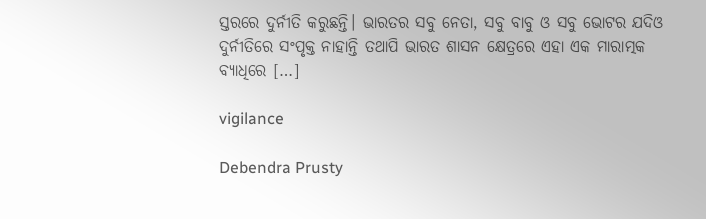ସ୍ତରରେ ଦୁର୍ନୀତି କରୁଛନ୍ତି। ଭାରତର ସବୁ ନେତା, ସବୁ ବାବୁ ଓ ସବୁ ଭୋଟର ଯଦିଓ ଦୁର୍ନୀତିରେ ସଂପୃକ୍ତ ନାହାନ୍ତି ତଥାପି ଭାରତ ଶାସନ କ୍ଷେତ୍ରରେ ଏହା ଏକ ମାରାତ୍ମକ ବ୍ୟାଧିରେ […]

vigilance

Debendra Prusty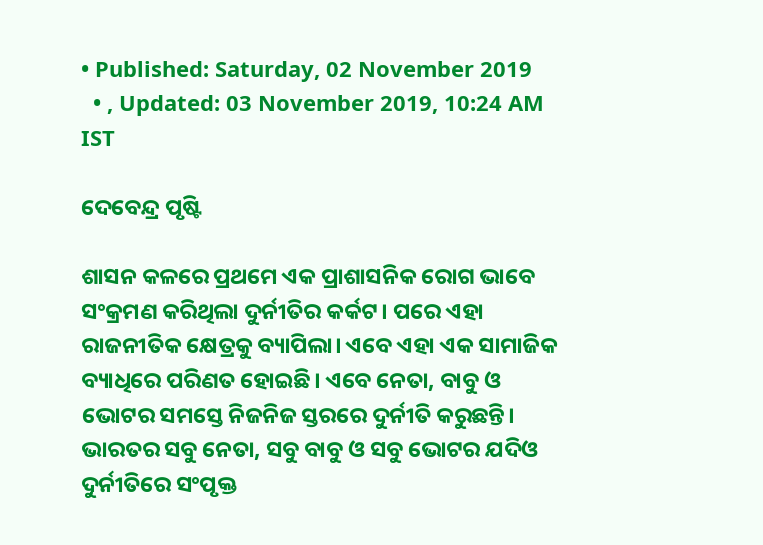• Published: Saturday, 02 November 2019
  • , Updated: 03 November 2019, 10:24 AM IST

ଦେବେନ୍ଦ୍ର ପୃଷ୍ଟି

ଶାସନ କଳରେ ପ୍ରଥମେ ଏକ ପ୍ରାଶାସନିକ ରୋଗ ଭାବେ ସଂକ୍ରମଣ କରିଥିଲା ଦୁର୍ନୀତିର କର୍କଟ। ପରେ ଏହା ରାଜନୀତିକ କ୍ଷେତ୍ରକୁ ବ୍ୟାପିଲା। ଏବେ ଏହା ଏକ ସାମାଜିକ ବ୍ୟାଧିରେ ପରିଣତ ହୋଇଛି। ଏବେ ନେତା, ବାବୁ ଓ ଭୋଟର ସମସ୍ତେ ନିଜନିଜ ସ୍ତରରେ ଦୁର୍ନୀତି କରୁଛନ୍ତି। ଭାରତର ସବୁ ନେତା, ସବୁ ବାବୁ ଓ ସବୁ ଭୋଟର ଯଦିଓ ଦୁର୍ନୀତିରେ ସଂପୃକ୍ତ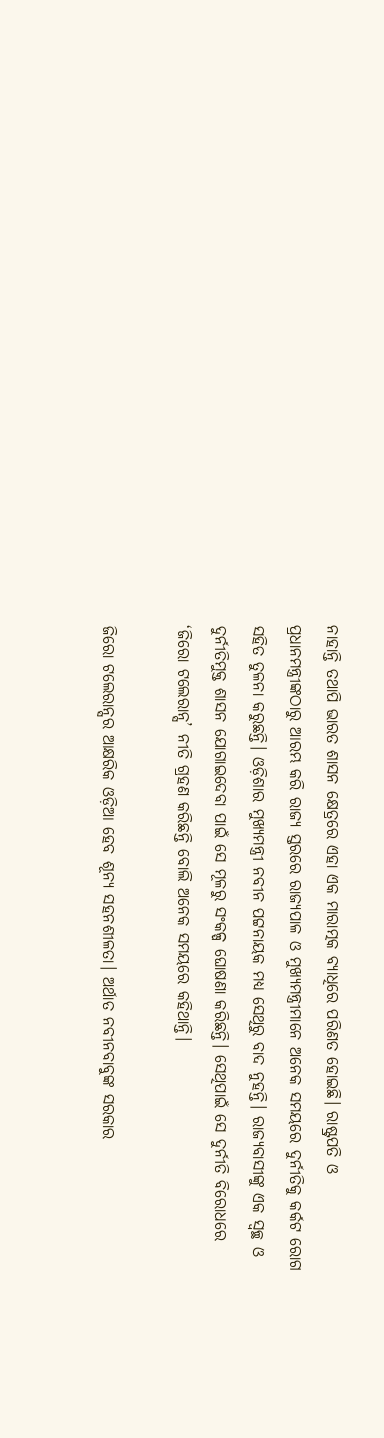ନାହାନ୍ତି ତଥାପି ଭାରତ ଶାସନ କ୍ଷେତ୍ରରେ ଏହା ଏକ ମାରାତ୍ମକ ବ୍ୟାଧିରେ ପରିଣତ ହୋଇଛି। ରାଷ୍ଟ୍ରପତି ଓ ପ୍ରଧାନମନ୍ତ୍ରୀଙ୍କଠାରୁ ଆରମ୍ଭ କରି ରାଜ୍ୟ ସ୍ତରରେ ରାଜ୍ୟପାଳ ଓ ମୁଖ୍ୟମନ୍ତ୍ରୀମାନେ ଅନେକ ସମୟରେ ଦୁର୍ନୀତିକୁ କର୍କଟ ରୋଗ ସହିତ ତୁଳନା କରୁଛନ୍ତି। ଓଡ଼ିଶାର ମୁଖ୍ୟମନ୍ତ୍ରୀ ନବୀନ ପଟ୍ଟନାୟକ ମଧ୍ୟ ସେଥିରୁ ବାଦ ନୁହନ୍ତି। ରାଜ୍ୟବାସୀଙ୍କୁ ଏକ ସ୍ୱଚ୍ଛ ଓ ଦୁର୍ନୀତିମୁକ୍ତ ଶାସନ ଯୋଗାଇଦେବା ପାଇଁ ସେ ମୂଳରୁ ସଂକଳ୍ପ ଘୋଷଣା କରିଛନ୍ତି। ସେଥିପାଇଁ ସେ ଦୁର୍ନୀତି ବିରୋଧରେ ‘ଜିରୋ ଟଲେରାନ୍ସ’ ନୀତି ଗ୍ରହଣ କରିଛନ୍ତି ବୋଲି ଅନେକ ସମୟରେ କହିଥାନ୍ତି।

ଜିରୋ ଟଲେରାନ୍ସର ଆକ୍ଷରିକ ଓଡ଼ିଆ ହେବ ଶୂନ୍ୟ ସହନଶୀଳତା। ଅର୍ଥାତ ନବୀନବାବୁଙ୍କ ସରକାର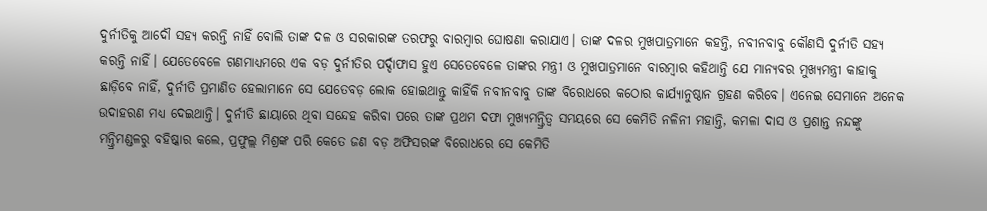ଦୁର୍ନୀତିକୁ ଆଦୌ ସହ୍ୟ କରନ୍ତି ନାହିଁ ବୋଲି ତାଙ୍କ ଦଳ ଓ ସରକାରଙ୍କ ତରଫରୁ ବାରମ୍ବାର ଘୋଷଣା କରାଯାଏ। ତାଙ୍କ ଦଳର ମୁଖପାତ୍ରମାନେ କହନ୍ତି, ନବୀନବାବୁ କୌଣସି ଦୁର୍ନୀତି ସହ୍ୟ କରନ୍ତି ନାହିଁ। ଯେତେବେଳେ ଗଣମାଧ୍ୟମରେ ଏକ ବଡ଼ ଦୁର୍ନୀତିର ପର୍ଦ୍ଦାଫାସ ହୁଏ ସେତେବେଳେ ତାଙ୍କର ମନ୍ତ୍ରୀ ଓ ମୁଖପାତ୍ରମାନେ ବାରମ୍ବାର କହିଥାନ୍ତି ଯେ ମାନ୍ୟବର ମୁଖ୍ୟମନ୍ତ୍ରୀ କାହାକୁ ଛାଡ଼ିବେ ନାହିଁ, ଦୁର୍ନୀତି ପ୍ରମାଣିତ ହେଲାମାନେ ସେ ଯେତେବଡ଼ ଲୋକ ହୋଇଥାନ୍ତୁ କାହିଁକି ନବୀନବାବୁ ତାଙ୍କ ବିରୋଧରେ କଠୋର କାର୍ଯ୍ୟାନୁଷ୍ଠାନ ଗ୍ରହଣ କରିବେ। ଏନେଇ ସେମାନେ ଅନେକ ଉଦାହରଣ ମଧ୍ୟ ଦେଇଥାନ୍ତି। ଦୁର୍ନୀତି ଛାୟାରେ ଥିବା ସନ୍ଦେହ କରିବା ପରେ ତାଙ୍କ ପ୍ରଥମ ଦଫା ମୁଖ୍ୟମନ୍ତ୍ରିତ୍ୱ ସମୟରେ ସେ କେମିତି ନଳିନୀ ମହାନ୍ତି, କମଳା ଦାସ ଓ ପ୍ରଶାନ୍ତ ନନ୍ଦଙ୍କୁ ମନ୍ତ୍ରିମଣ୍ଡଳରୁ ବହିଷ୍କାର କଲେ, ପ୍ରଫୁଲ୍ଲ ମିଶ୍ରଙ୍କ ପରି କେତେ ଜଣ ବଡ଼ ଅଫିସରଙ୍କ ବିରୋଧରେ ସେ କେମିତି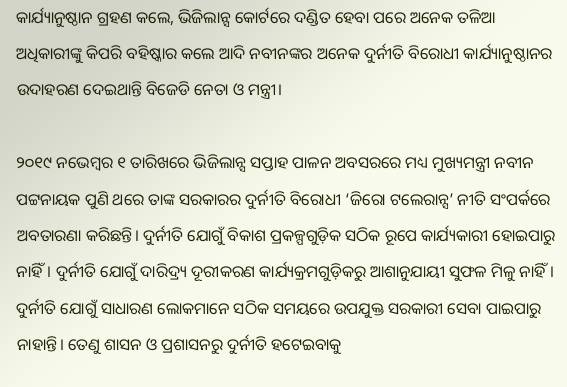କାର୍ଯ୍ୟାନୁଷ୍ଠାନ ଗ୍ରହଣ କଲେ, ଭିଜିଲାନ୍ସ କୋର୍ଟରେ ଦଣ୍ଡିତ ହେବା ପରେ ଅନେକ ତଳିଆ ଅଧିକାରୀଙ୍କୁ କିପରି ବହିଷ୍କାର କଲେ ଆଦି ନବୀନଙ୍କର ଅନେକ ଦୁର୍ନୀତି ବିରୋଧୀ କାର୍ଯ୍ୟାନୁଷ୍ଠାନର ଉଦାହରଣ ଦେଇଥାନ୍ତି ବିଜେଡି ନେତା ଓ ମନ୍ତ୍ରୀ।

୨୦୧୯ ନଭେମ୍ବର ୧ ତାରିଖରେ ଭିଜିଲାନ୍ସ ସପ୍ତାହ ପାଳନ ଅବସରରେ ମଧ୍ୟ ମୁଖ୍ୟମନ୍ତ୍ରୀ ନବୀନ ପଟ୍ଟନାୟକ ପୁଣି ଥରେ ତାଙ୍କ ସରକାରର ଦୁର୍ନୀତି ବିରୋଧୀ ‘ଜିରୋ ଟଲେରାନ୍ସ’ ନୀତି ସଂପର୍କରେ ଅବତାରଣା କରିଛନ୍ତି। ଦୁର୍ନୀତି ଯୋଗୁଁ ବିକାଶ ପ୍ରକଳ୍ପଗୁଡ଼ିକ ସଠିକ ରୂପେ କାର୍ଯ୍ୟକାରୀ ହୋଇପାରୁ ନାହିଁ। ଦୁର୍ନୀତି ଯୋଗୁଁ ଦାରିଦ୍ର୍ୟ ଦୂରୀକରଣ କାର୍ଯ୍ୟକ୍ରମଗୁଡ଼ିକରୁ ଆଶାନୁଯାୟୀ ସୁଫଳ ମିଳୁ ନାହିଁ। ଦୁର୍ନୀତି ଯୋଗୁଁ ସାଧାରଣ ଲୋକମାନେ ସଠିକ ସମୟରେ ଉପଯୁକ୍ତ ସରକାରୀ ସେବା ପାଇପାରୁ ନାହାନ୍ତି। ତେଣୁ ଶାସନ ଓ ପ୍ରଶାସନରୁ ଦୁର୍ନୀତି ହଟେଇବାକୁ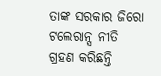ତାଙ୍କ ସରକାର ଜିରୋ ଟଲେରାନ୍ସ ନୀତି ଗ୍ରହଣ କରିଛନ୍ତି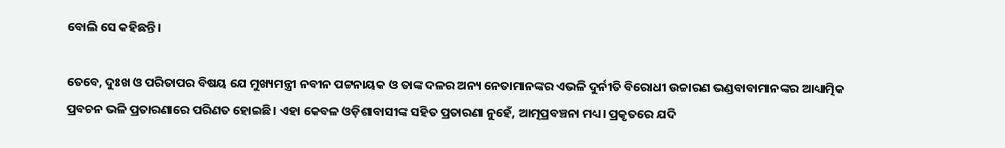ବୋଲି ସେ କହିଛନ୍ତି।

ତେବେ, ଦୁଃଖ ଓ ପରିତାପର ବିଷୟ ଯେ ମୁଖ୍ୟମନ୍ତ୍ରୀ ନବୀନ ପଟ୍ଟନାୟକ ଓ ତାଙ୍କ ଦଳର ଅନ୍ୟ ନେତାମାନଙ୍କର ଏଭଳି ଦୁର୍ନୀତି ବିରୋଧୀ ଉଚ୍ଚାରଣ ଭଣ୍ଡବାବାମାନଙ୍କର ଆଧ୍ୟାତ୍ମିକ ପ୍ରବଚନ ଭଳି ପ୍ରତାରଣାରେ ପରିଣତ ହୋଇଛି। ଏହା କେବଳ ଓଡ଼ିଶାବାସୀଙ୍କ ସହିତ ପ୍ରତାରଣା ନୁହେଁ, ଆତ୍ମପ୍ରବଞ୍ଚନା ମଧ୍ୟ। ପ୍ରକୃତରେ ଯଦି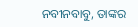ନବୀନବାବୁ, ତାଙ୍କର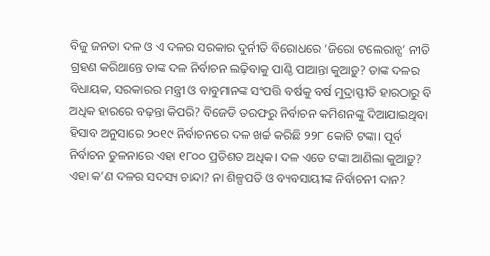ବିଜୁ ଜନତା ଦଳ ଓ ଏ ଦଳର ସରକାର ଦୁର୍ନୀତି ବିରୋଧରେ ‘ଜିରୋ ଟଲେରାନ୍ସ’ ନୀତି ଗ୍ରହଣ କରିଥାନ୍ତେ ତାଙ୍କ ଦଳ ନିର୍ବାଚନ ଲଢ଼ିବାକୁ ପାଣ୍ଠି ପାଆନ୍ତା କୁଆଡ଼ୁ? ତାଙ୍କ ଦଳର ବିଧାୟକ, ସରକାରର ମନ୍ତ୍ରୀ ଓ ବାବୁମାନଙ୍କ ସଂପତ୍ତି ବର୍ଷକୁ ବର୍ଷ ମୁଦ୍ରାସ୍ଫୀତି ହାରଠାରୁ ବି ଅଧିକ ହାରରେ ବଢ଼ନ୍ତା କିପରି? ବିଜେଡି ତରଫରୁ ନିର୍ବାଚନ କମିଶନଙ୍କୁ ଦିଆଯାଇଥିବା ହିସାବ ଅନୁସାରେ ୨୦୧୯ ନିର୍ବାଚନରେ ଦଳ ଖର୍ଚ୍ଚ କରିଛି ୨୨୮ କୋଟି ଟଙ୍କା। ପୂର୍ବ ନିର୍ବାଚନ ତୁଳନାରେ ଏହା ୧୮୦୦ ପ୍ରତିଶତ ଅଧିକ। ଦଳ ଏତେ ଟଙ୍କା ଆଣିଲା କୁଆଡ଼ୁ? ଏହା କ’ଣ ଦଳର ସଦସ୍ୟ ଚାନ୍ଦା? ନା ଶିଳ୍ପପତି ଓ ବ୍ୟବସାୟୀଙ୍କ ନିର୍ବାଚନୀ ଦାନ?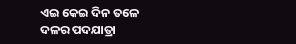ଏଇ କେଇ ଦିନ ତଳେ ଦଳର ପଦଯାତ୍ରା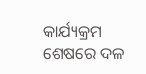କାର୍ଯ୍ୟକ୍ରମ ଶେଷରେ ଦଳ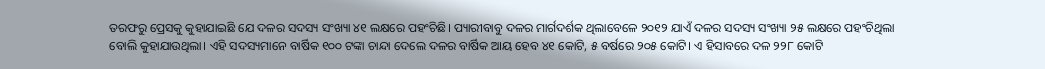ତରଫରୁ ପ୍ରେସକୁ କୁହାଯାଇଛି ଯେ ଦଳର ସଦସ୍ୟ ସଂଖ୍ୟା ୪୧ ଲକ୍ଷରେ ପହଂଚିଛି। ପ୍ୟାରୀବାବୁ ଦଳର ମାର୍ଗଦର୍ଶକ ଥିଲାବେଳେ ୨୦୧୨ ଯାଏଁ ଦଳର ସଦସ୍ୟ ସଂଖ୍ୟା ୨୫ ଲକ୍ଷରେ ପହଂଚିଥିଲା ବୋଲି କୁହାଯାଉଥିଲା। ଏହି ସଦସ୍ୟମାନେ ବାର୍ଷିକ ୧୦୦ ଟଙ୍କା ଚାନ୍ଦା ଦେଲେ ଦଳର ବାର୍ଷିକ ଆୟ ହେବ ୪୧ କୋଟି, ୫ ବର୍ଷରେ ୨୦୫ କୋଟି। ଏ ହିସାବରେ ଦଳ ୨୨୮ କୋଟି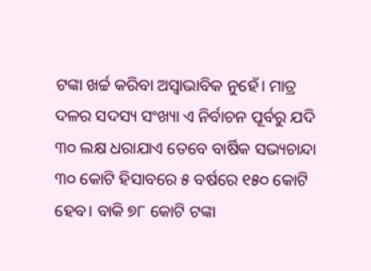ଟଙ୍କା ଖର୍ଚ୍ଚ କରିବା ଅସ୍ୱାଭାବିକ ନୁହେଁ। ମାତ୍ର ଦଳର ସଦସ୍ୟ ସଂଖ୍ୟା ଏ ନିର୍ବାଚନ ପୂର୍ବରୁ ଯଦି ୩୦ ଲକ୍ଷ ଧରାଯାଏ ତେବେ ବାର୍ଷିକ ସଭ୍ୟଚାନ୍ଦା ୩୦ କୋଟି ହିସାବରେ ୫ ବର୍ଷରେ ୧୫୦ କୋଟି ହେବ। ବାକି ୭୮ କୋଟି ଟଙ୍କା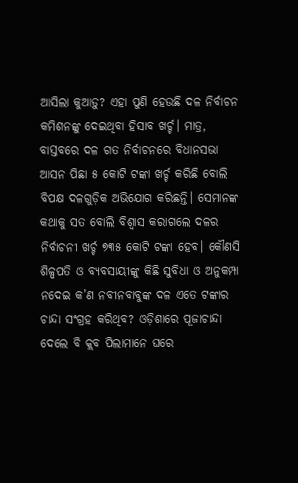ଆସିଲା କୁଆଡ଼ୁ? ଏହା ପୁଣି ହେଉଛି ଦଳ ନିର୍ବାଚନ କମିଶନଙ୍କୁ ଦେଇଥିବା ହିସାବ ଖର୍ଚ୍ଚ। ମାତ୍ର, ବାସ୍ତବରେ ଦଳ ଗତ ନିର୍ବାଚନରେ ବିଧାନସଭା ଆସନ ପିଛା ୫ କୋଟି ଟଙ୍କା ଖର୍ଚ୍ଚ କରିଛି ବୋଲି ବିପକ୍ଷ ଦଳଗୁଡ଼ିକ ଅଭିଯୋଗ କରିଛନ୍ତି। ସେମାନଙ୍କ କଥାକୁ ସତ ବୋଲି ବିଶ୍ୱାସ କରାଗଲେ ଦଳର ନିର୍ବାଚନୀ ଖର୍ଚ୍ଚ ୭୩୫ କୋଟି ଟଙ୍କା ହେବ। କୌଣସି ଶିଳ୍ପପତି ଓ ବ୍ୟବସାୟୀଙ୍କୁ କିଛି ସୁବିଧା ଓ ଅନୁକମ୍ପା ନଦେଇ କ’ଣ ନବୀନବାବୁଙ୍କ ଦଳ ଏତେ ଟଙ୍କାର ଚାନ୍ଦା ସଂଗ୍ରହ କରିଥିବ? ଓଡ଼ିଶାରେ ପୂଜାଚାନ୍ଦା ଦେଲେ ବି କ୍ଲବ ପିଲାମାନେ ଘରେ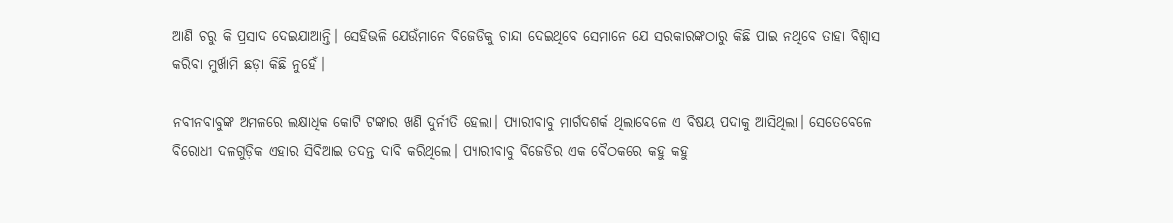ଆଣି ଚରୁ କି ପ୍ରସାଦ ଦେଇଯାଆନ୍ତି। ସେହିଭଳି ଯେଉଁମାନେ ବିଜେଡିକୁ ଚାନ୍ଦା ଦେଇଥିବେ ସେମାନେ ଯେ ସରକାରଙ୍କଠାରୁ କିଛି ପାଇ ନଥିବେ ତାହା ବିଶ୍ୱାସ କରିବା ମୁର୍ଖାମି ଛଡ଼ା କିଛି ନୁହେଁ।

ନବୀନବାବୁଙ୍କ ଅମଳରେ ଲକ୍ଷାଧିକ କୋଟି ଟଙ୍କାର ଖଣି ଦୁର୍ନୀତି ହେଲା। ପ୍ୟାରୀବାବୁ ମାର୍ଗଦଶର୍କ ଥିଲାବେଳେ ଏ ବିଷୟ ପଦାକୁ ଆସିଥିଲା। ସେତେବେଳେ ବିରୋଧୀ ଦଳଗୁଡ଼ିକ ଏହାର ସିବିଆଇ ତଦନ୍ତ ଦାବି କରିଥିଲେ। ପ୍ୟାରୀବାବୁ ବିଜେଡିର ଏକ ବୈଠକରେ କହୁ କହୁ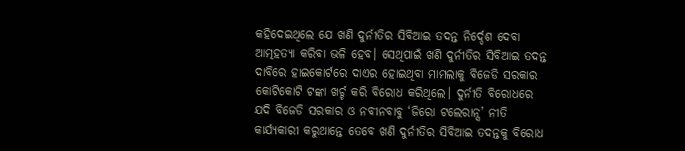କହିଦେଇଥିଲେ ଯେ ଖଣି ଦୁର୍ନୀତିର ସିବିଆଇ ତଦନ୍ତ ନିର୍ଦ୍ଦେଶ ଦେବା ଆତ୍ମହତ୍ୟା କରିବା ଭଳି ହେବ। ସେଥିପାଇଁ ଖଣି ଦୁର୍ନୀତିର ସିବିଆଇ ତଦନ୍ତ ଦାବିରେ ହାଇକୋର୍ଟରେ ଦାଏର ହୋଇଥିବା ମାମଲାକୁ ବିଜେଡି ସରକାର କୋଟିକୋଟି ଟଙ୍କା ଖର୍ଚ୍ଚ କରି ବିରୋଧ କରିଥିଲେ। ଦୁର୍ନୀତି ବିରୋଧରେ ଯଦି ବିଜେଡି ସରକାର ଓ ନବୀନବାବୁ ‘ଜିରୋ ଟଲେରାନ୍ସ’ ନୀତି କାର୍ଯ୍ୟକାରୀ କରୁଥାନ୍ତେ ତେବେ ଖଣି ଦୁର୍ନୀତିର ସିବିଆଇ ତଦନ୍ତକୁ ବିରୋଧ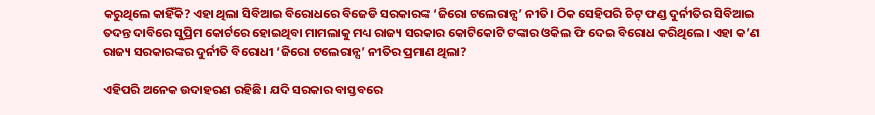କରୁଥିଲେ କାହିଁକି? ଏହା ଥିଲା ସିବିଆଇ ବିରୋଧରେ ବିଜେଡି ସରକାରଙ୍କ ‘ଜିରୋ ଟଲେରାନ୍ସ’ ନୀତି। ଠିକ ସେହିପରି ଚିଟ୍‌ ଫଣ୍ଡ ଦୁର୍ନୀତିର ସିବିଆଇ ତଦନ୍ତ ଦାବିରେ ସୁପ୍ରିମ କୋର୍ଟରେ ହୋଇଥିବା ମାମଲାକୁ ମଧ୍ୟ ରାଜ୍ୟ ସରକାର କୋଟିକୋଟି ଟଙ୍କାର ଓକିଲ ଫି ଦେଇ ବିରୋଧ କରିଥିଲେ। ଏହା କ’ଣ ରାଜ୍ୟ ସରକାରଙ୍କର ଦୁର୍ନୀତି ବିରୋଧୀ ‘ଜିରୋ ଟଲେରାନ୍ସ’ ନୀତିର ପ୍ରମାଣ ଥିଲା?

ଏହିପରି ଅନେକ ଉଦାହରଣ ରହିଛି। ଯଦି ସରକାର ବାସ୍ତବରେ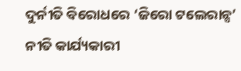ଦୁର୍ନୀତି ବିରୋଧରେ ‘ଜିରୋ ଟଲେରାନ୍ସ’ ନୀତି କାର୍ଯ୍ୟକାରୀ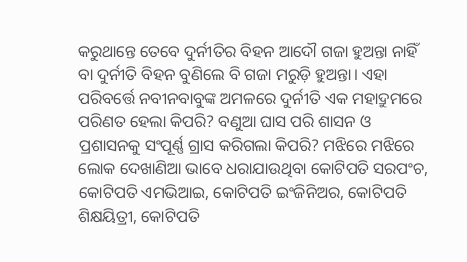କରୁଥାନ୍ତେ ତେବେ ଦୁର୍ନୀତିର ବିହନ ଆଦୌ ଗଜା ହୁଅନ୍ତା ନାହିଁ ବା ଦୁର୍ନୀତି ବିହନ ବୁଣିଲେ ବି ଗଜା ମରୁଡ଼ି ହୁଅନ୍ତା। ଏହା ପରିବର୍ତ୍ତେ ନବୀନବାବୁଙ୍କ ଅମଳରେ ଦୁର୍ନୀତି ଏକ ମହାଦ୍ରୁମରେ ପରିଣତ ହେଲା କିପରି? ବଣୁଆ ଘାସ ପରି ଶାସନ ଓ ପ୍ରଶାସନକୁ ସଂପୂର୍ଣ୍ଣ ଗ୍ରାସ କରିଗଲା କିପରି? ମଝିରେ ମଝିରେ ଲୋକ ଦେଖାଣିଆ ଭାବେ ଧରାଯାଉଥିବା କୋଟିପତି ସରପଂଚ, କୋଟିପତି ଏମଭିଆଇ, କୋଟିପତି ଇଂଜିନିଅର, କୋଟିପତି ଶିକ୍ଷୟିତ୍ରୀ, କୋଟିପତି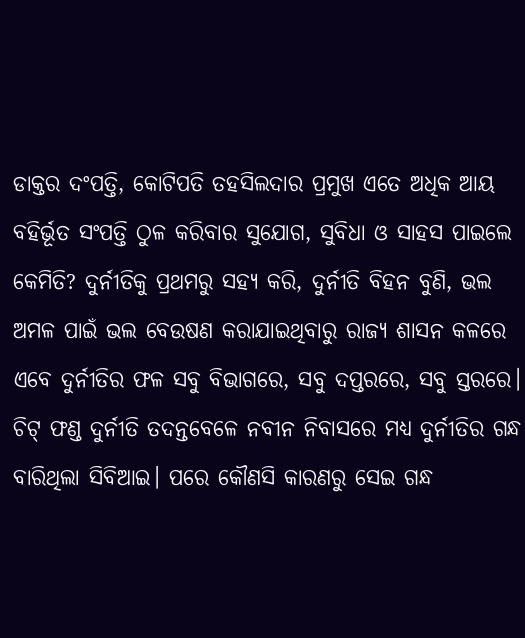ଡାକ୍ତର ଦଂପତ୍ତି, କୋଟିପତି ତହସିଲଦାର ପ୍ରମୁଖ ଏତେ ଅଧିକ ଆୟ ବହିର୍ଭୂତ ସଂପତ୍ତି ଠୁଳ କରିବାର ସୁଯୋଗ, ସୁବିଧା ଓ ସାହସ ପାଇଲେ କେମିତି? ଦୁର୍ନୀତିକୁ ପ୍ରଥମରୁ ସହ୍ୟ କରି, ଦୁର୍ନୀତି ବିହନ ବୁଣି, ଭଲ ଅମଳ ପାଇଁ ଭଲ ବେଉଷଣ କରାଯାଇଥିବାରୁ ରାଜ୍ୟ ଶାସନ କଳରେ ଏବେ ଦୁର୍ନୀତିର ଫଳ ସବୁ ବିଭାଗରେ, ସବୁ ଦପ୍ତରରେ, ସବୁ ସ୍ତରରେ। ଚିଟ୍‌ ଫଣ୍ଡ ଦୁର୍ନୀତି ତଦନ୍ତବେଳେ ନବୀନ ନିବାସରେ ମଧ୍ୟ ଦୁର୍ନୀତିର ଗନ୍ଧ ବାରିଥିଲା ସିବିଆଇ। ପରେ କୌଣସି କାରଣରୁ ସେଇ ଗନ୍ଧ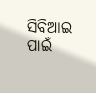ସିବିଆଇ ପାଇଁ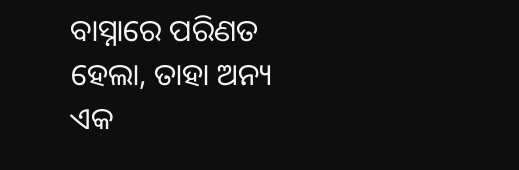ବାସ୍ନାରେ ପରିଣତ ହେଲା, ତାହା ଅନ୍ୟ ଏକ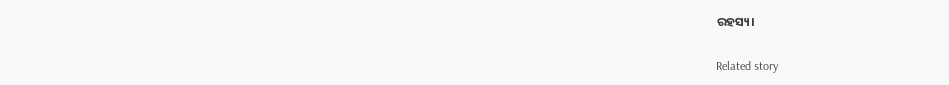ରହସ୍ୟ।

Related story